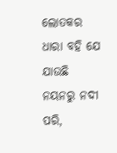ଲୋତକର ଧାରା ବହି ଯେ ଯାଉଛି
ନୟନରୁ ନଦୀ ପରି,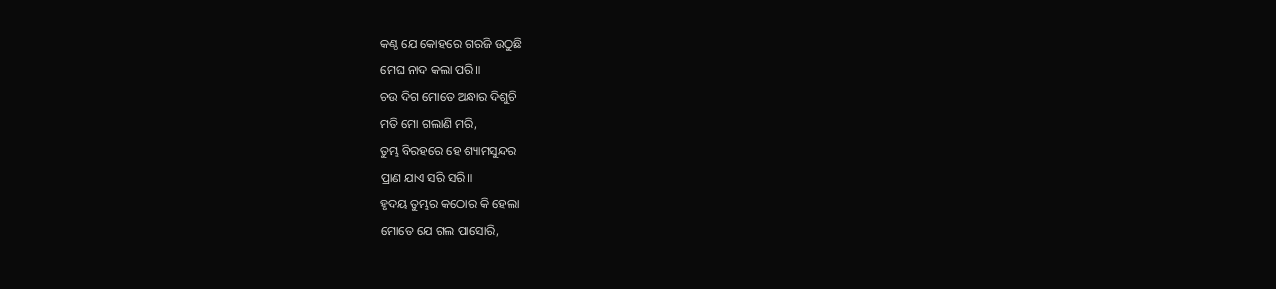କଣ୍ଠ ଯେ କୋହରେ ଗରଜି ଉଠୁଛି
ମେଘ ନାଦ କଲା ପରି॥
ଚଉ ଦିଗ ମୋତେ ଅନ୍ଧାର ଦିଶୁଚି
ମତି ମୋ ଗଲାଣି ମରି,
ତୁମ୍ଭ ବିରହରେ ହେ ଶ୍ୟାମସୁନ୍ଦର
ପ୍ରାଣ ଯାଏ ସରି ସରି॥
ହୃଦୟ ତୁମ୍ଭର କଠୋର କି ହେଲା
ମୋତେ ଯେ ଗଲ ପାସୋରି,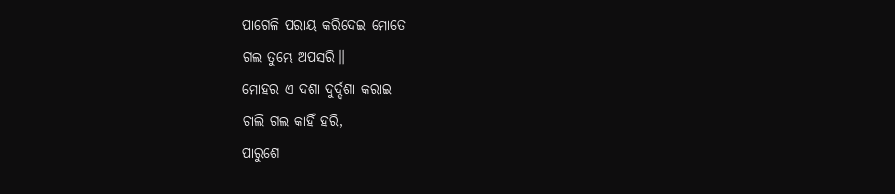ପାଗେଳି ପରାୟ କରିଦେଇ ମୋତେ
ଗଲ ତୁମ୍ଭେ ଅପସରି॥
ମୋହର ଏ ଦଶା ଦୁର୍ଦ୍ଦଶା କରାଇ
ଚାଲି ଗଲ କାହିଁ ହରି,
ପାରୁଶେ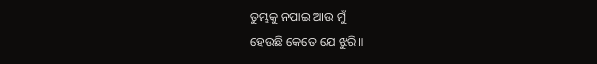ତୁମ୍ଭକୁ ନପାଇ ଆଉ ମୁଁ
ହେଉଛି କେତେ ଯେ ଝୁରି॥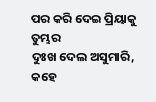ପର କରି ଦେଇ ପ୍ରିୟାକୁ ତୁମ୍ଭର
ଦୁଃଖ ଦେଲ ଅସୁମାରି,
କହେ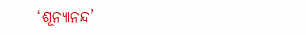‘ଶୂନ୍ୟାନନ୍ଦ’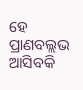ହେ ପ୍ରାଣବଲ୍ଲଭ
ଆସିବକି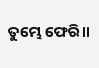ତୁମ୍ଭେ ଫେରି॥